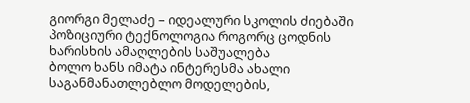გიორგი მელაძე – იდეალური სკოლის ძიებაში
პოზიციური ტექნოლოგია როგორც ცოდნის ხარისხის ამაღლების საშუალება
ბოლო ხანს იმატა ინტერესმა ახალი საგანმანათლებლო მოდელების,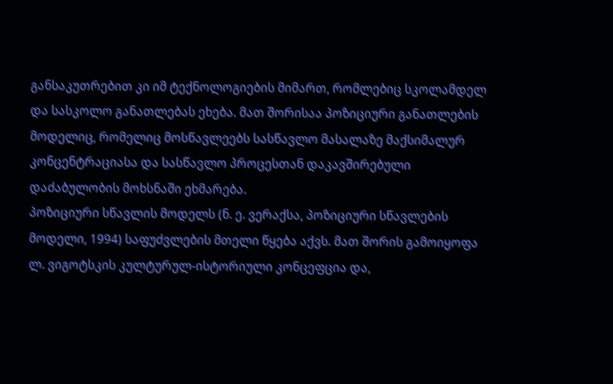განსაკუთრებით კი იმ ტექნოლოგიების მიმართ, რომლებიც სკოლამდელ და სასკოლო განათლებას ეხება. მათ შორისაა პოზიციური განათლების მოდელიც, რომელიც მოსწავლეებს სასწავლო მასალაზე მაქსიმალურ კონცენტრაციასა და სასწავლო პროცესთან დაკავშირებული დაძაბულობის მოხსნაში ეხმარება.
პოზიციური სწავლის მოდელს (ნ. ე. ვერაქსა, პოზიციური სწავლების მოდელი, 1994) საფუძვლების მთელი წყება აქვს. მათ შორის გამოიყოფა ლ. ვიგოტსკის კულტურულ-ისტორიული კონცეფცია და,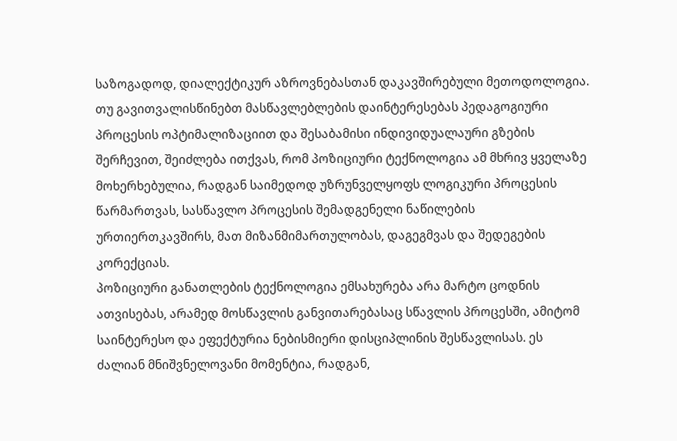საზოგადოდ, დიალექტიკურ აზროვნებასთან დაკავშირებული მეთოდოლოგია. თუ გავითვალისწინებთ მასწავლებლების დაინტერესებას პედაგოგიური პროცესის ოპტიმალიზაციით და შესაბამისი ინდივიდუალაური გზების შერჩევით, შეიძლება ითქვას, რომ პოზიციური ტექნოლოგია ამ მხრივ ყველაზე მოხერხებულია, რადგან საიმედოდ უზრუნველყოფს ლოგიკური პროცესის წარმართვას, სასწავლო პროცესის შემადგენელი ნაწილების ურთიერთკავშირს, მათ მიზანმიმართულობას, დაგეგმვას და შედეგების კორექციას.
პოზიციური განათლების ტექნოლოგია ემსახურება არა მარტო ცოდნის ათვისებას, არამედ მოსწავლის განვითარებასაც სწავლის პროცესში, ამიტომ საინტერესო და ეფექტურია ნებისმიერი დისციპლინის შესწავლისას. ეს ძალიან მნიშვნელოვანი მომენტია, რადგან,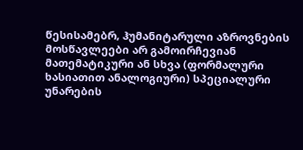წესისამებრ, ჰუმანიტარული აზროვნების მოსწავლეები არ გამოირჩევიან მათემატიკური ან სხვა (ფორმალური ხასიათით ანალოგიური) სპეციალური უნარების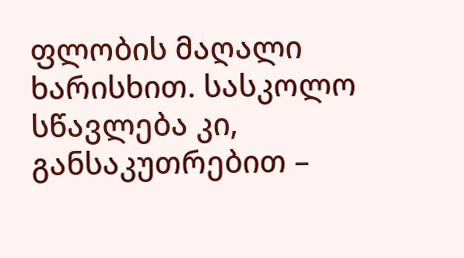ფლობის მაღალი ხარისხით. სასკოლო სწავლება კი, განსაკუთრებით –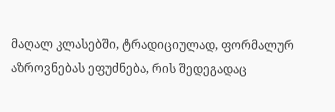მაღალ კლასებში, ტრადიციულად, ფორმალურ აზროვნებას ეფუძნება, რის შედეგადაც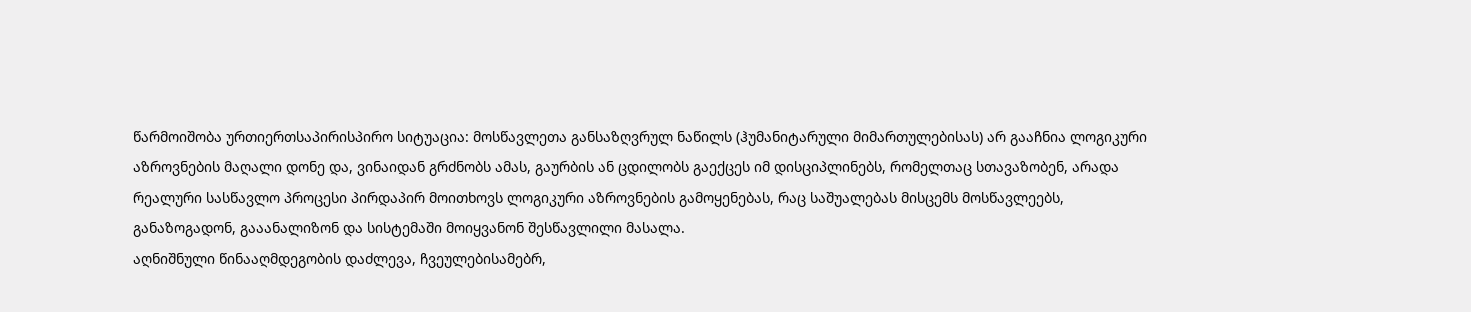წარმოიშობა ურთიერთსაპირისპირო სიტუაცია: მოსწავლეთა განსაზღვრულ ნაწილს (ჰუმანიტარული მიმართულებისას) არ გააჩნია ლოგიკური აზროვნების მაღალი დონე და, ვინაიდან გრძნობს ამას, გაურბის ან ცდილობს გაექცეს იმ დისციპლინებს, რომელთაც სთავაზობენ, არადა რეალური სასწავლო პროცესი პირდაპირ მოითხოვს ლოგიკური აზროვნების გამოყენებას, რაც საშუალებას მისცემს მოსწავლეებს, განაზოგადონ, გააანალიზონ და სისტემაში მოიყვანონ შესწავლილი მასალა.
აღნიშნული წინააღმდეგობის დაძლევა, ჩვეულებისამებრ,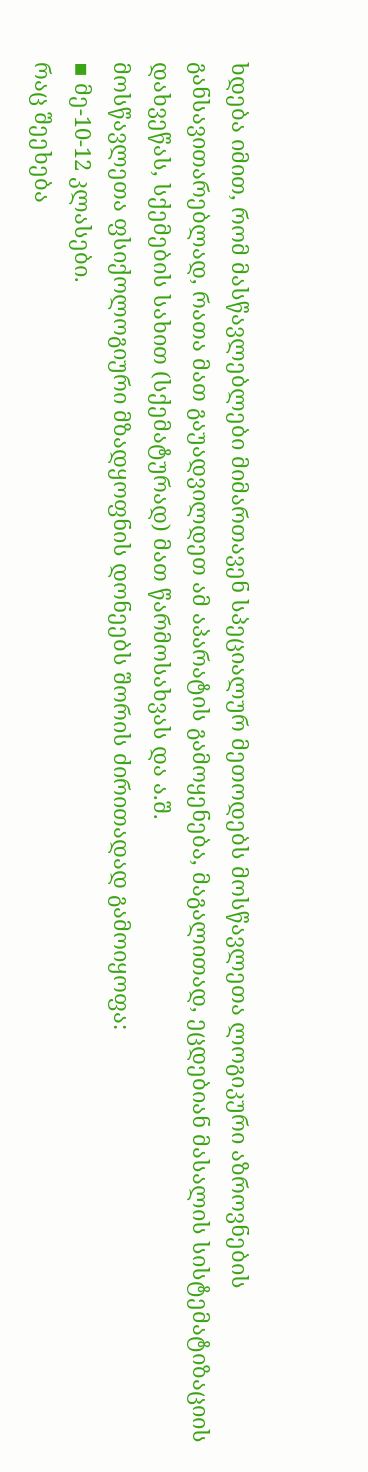ხდება იმით, რომ მასწავლებლები მიმართავენ სპეციალურ მეთოდებს მოსწავლეთა ლოგიკური აზროვნების განსავითარებლად, რათა მათ გაუადვილდეთ ამ აპარატის გამოყენება, მაგალითად, ეცდებიან მასალის სისტემატიზაციის დახვეწას, სქემების სახით (სქემატურად) მათ წარმოსახვას და ა.შ.
მოსწავლეთა ფსიქოლოგიური მზადყოფნის დონეებს შორის ძირითადად გამოიყოფა:
▪ მე-10-12 კლასები.
რაც შეეხება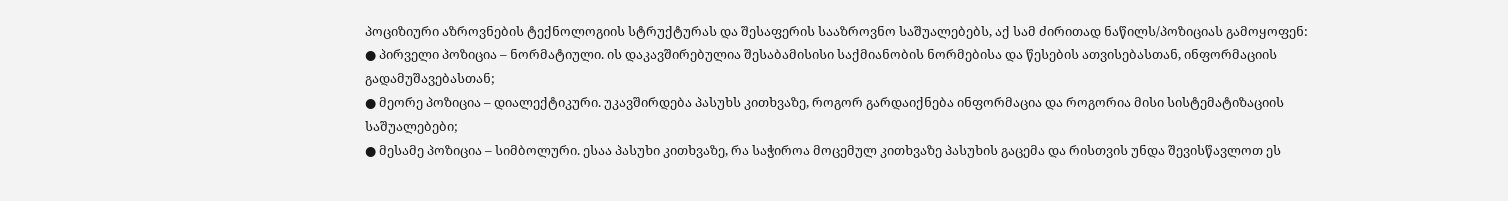პოციზიური აზროვნების ტექნოლოგიის სტრუქტურას და შესაფერის სააზროვნო საშუალებებს, აქ სამ ძირითად ნაწილს/პოზიციას გამოყოფენ:
● პირველი პოზიცია – ნორმატიული. ის დაკავშირებულია შესაბამისისი საქმიანობის ნორმებისა და წესების ათვისებასთან, ინფორმაციის გადამუშავებასთან;
● მეორე პოზიცია – დიალექტიკური. უკავშირდება პასუხს კითხვაზე, როგორ გარდაიქნება ინფორმაცია და როგორია მისი სისტემატიზაციის საშუალებები;
● მესამე პოზიცია – სიმბოლური. ესაა პასუხი კითხვაზე, რა საჭიროა მოცემულ კითხვაზე პასუხის გაცემა და რისთვის უნდა შევისწავლოთ ეს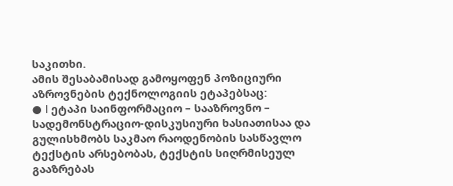საკითხი.
ამის შესაბამისად გამოყოფენ პოზიციური აზროვნების ტექნოლოგიის ეტაპებსაც:
● I ეტაპი საინფორმაციო – სააზროვნო – სადემონსტრაციო-დისკუსიური ხასიათისაა და გულისხმობს საკმაო რაოდენობის სასწავლო ტექსტის არსებობას, ტექსტის სიღრმისეულ გააზრებას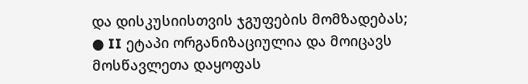და დისკუსიისთვის ჯგუფების მომზადებას;
● II ეტაპი ორგანიზაციულია და მოიცავს მოსწავლეთა დაყოფას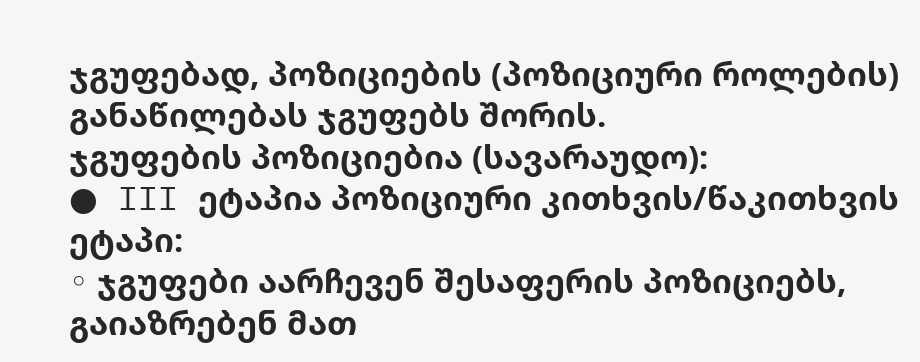ჯგუფებად, პოზიციების (პოზიციური როლების) განაწილებას ჯგუფებს შორის.
ჯგუფების პოზიციებია (სავარაუდო):
● III ეტაპია პოზიციური კითხვის/წაკითხვის ეტაპი:
◦ ჯგუფები აარჩევენ შესაფერის პოზიციებს, გაიაზრებენ მათ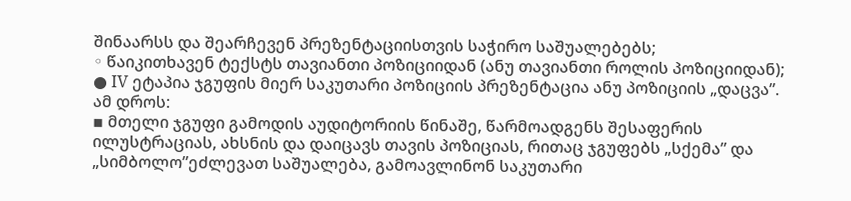შინაარსს და შეარჩევენ პრეზენტაციისთვის საჭირო საშუალებებს;
◦ წაიკითხავენ ტექსტს თავიანთი პოზიციიდან (ანუ თავიანთი როლის პოზიციიდან);
● IV ეტაპია ჯგუფის მიერ საკუთარი პოზიციის პრეზენტაცია ანუ პოზიციის „დაცვა”. ამ დროს:
▪ მთელი ჯგუფი გამოდის აუდიტორიის წინაშე, წარმოადგენს შესაფერის ილუსტრაციას, ახსნის და დაიცავს თავის პოზიციას, რითაც ჯგუფებს „სქემა” და „სიმბოლო”ეძლევათ საშუალება, გამოავლინონ საკუთარი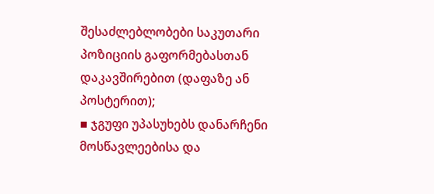შესაძლებლობები საკუთარი პოზიციის გაფორმებასთან დაკავშირებით (დაფაზე ან პოსტერით);
▪ ჯგუფი უპასუხებს დანარჩენი მოსწავლეებისა და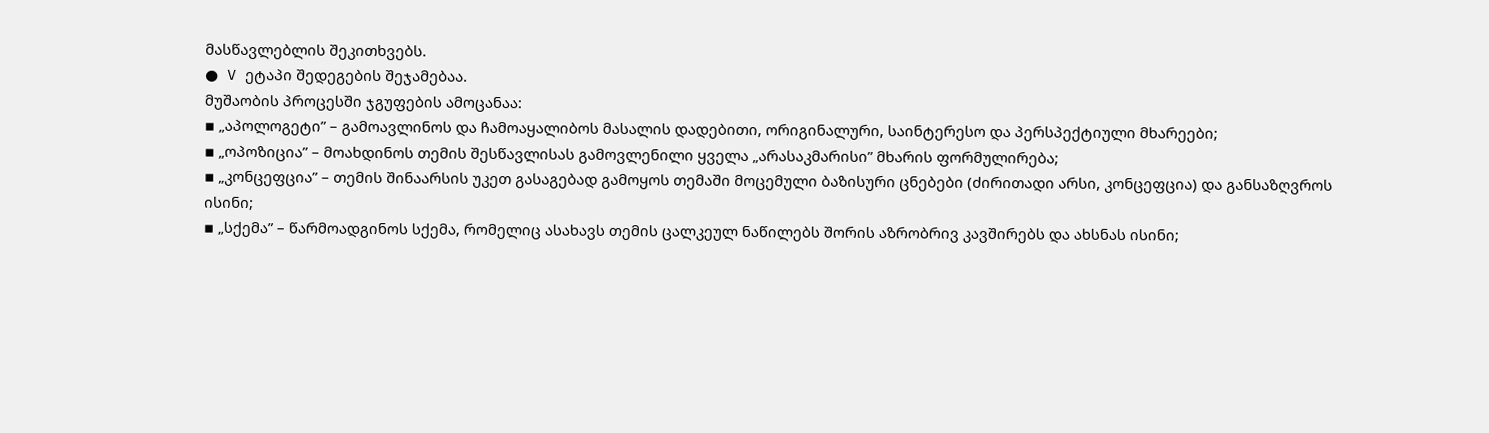მასწავლებლის შეკითხვებს.
● V ეტაპი შედეგების შეჯამებაა.
მუშაობის პროცესში ჯგუფების ამოცანაა:
▪ „აპოლოგეტი” – გამოავლინოს და ჩამოაყალიბოს მასალის დადებითი, ორიგინალური, საინტერესო და პერსპექტიული მხარეები;
▪ „ოპოზიცია” – მოახდინოს თემის შესწავლისას გამოვლენილი ყველა „არასაკმარისი” მხარის ფორმულირება;
▪ „კონცეფცია” – თემის შინაარსის უკეთ გასაგებად გამოყოს თემაში მოცემული ბაზისური ცნებები (ძირითადი არსი, კონცეფცია) და განსაზღვროს ისინი;
▪ „სქემა” – წარმოადგინოს სქემა, რომელიც ასახავს თემის ცალკეულ ნაწილებს შორის აზრობრივ კავშირებს და ახსნას ისინი;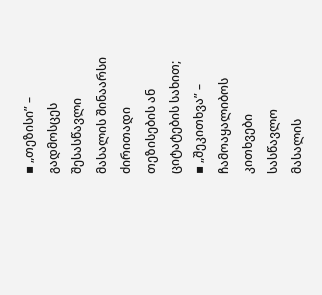▪ „თეზისი” – გადმოსცეს შესასწავლი მასალის შინაარსი ძირითადი თეზისების ან ციტატების სახით;
▪ „შეკითხვა” – ჩამოაყალიბოს კითხვები სასწავლო მასალის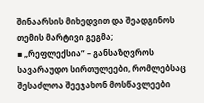შინაარსის მიხედვით და შეადგინოს თემის მარტივი გეგმა;
▪ „რეფლექსია” – განსაზღვროს სავარაუდო სირთულეები, რომლებსაც შესაძლოა შეეჯახონ მოსწავლეები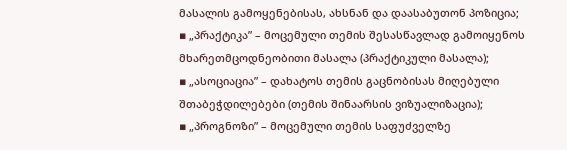მასალის გამოყენებისას, ახსნან და დაასაბუთონ პოზიცია;
▪ „პრაქტიკა” – მოცემული თემის შესასწავლად გამოიყენოს მხარეთმცოდნეობითი მასალა (პრაქტიკული მასალა);
▪ „ასოციაცია” – დახატოს თემის გაცნობისას მიღებული შთაბეჭდილებები (თემის შინაარსის ვიზუალიზაცია);
▪ „პროგნოზი” – მოცემული თემის საფუძველზე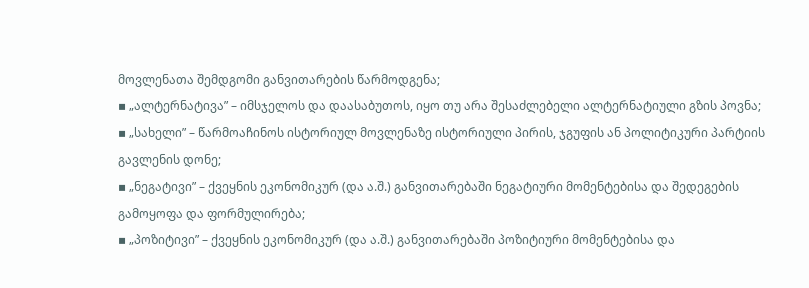მოვლენათა შემდგომი განვითარების წარმოდგენა;
▪ „ალტერნატივა” – იმსჯელოს და დაასაბუთოს, იყო თუ არა შესაძლებელი ალტერნატიული გზის პოვნა;
▪ „სახელი” – წარმოაჩინოს ისტორიულ მოვლენაზე ისტორიული პირის, ჯგუფის ან პოლიტიკური პარტიის გავლენის დონე;
▪ „ნეგატივი” – ქვეყნის ეკონომიკურ (და ა.შ.) განვითარებაში ნეგატიური მომენტებისა და შედეგების გამოყოფა და ფორმულირება;
▪ „პოზიტივი” – ქვეყნის ეკონომიკურ (და ა.შ.) განვითარებაში პოზიტიური მომენტებისა და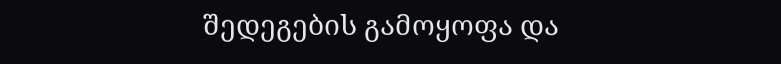შედეგების გამოყოფა და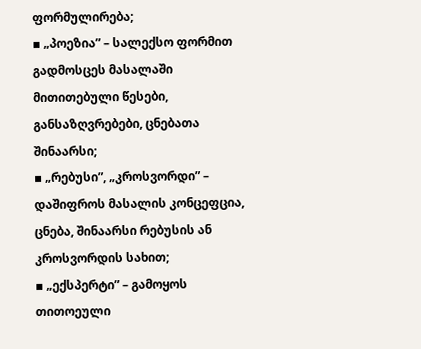ფორმულირება;
▪ „პოეზია” – სალექსო ფორმით გადმოსცეს მასალაში მითითებული წესები, განსაზღვრებები, ცნებათა შინაარსი;
▪ „რებუსი”, „კროსვორდი” – დაშიფროს მასალის კონცეფცია, ცნება, შინაარსი რებუსის ან კროსვორდის სახით;
▪ „ექსპერტი” – გამოყოს თითოეული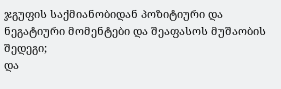ჯგუფის საქმიანობიდან პოზიტიური და ნეგატიური მომენტები და შეაფასოს მუშაობის შედეგი;
და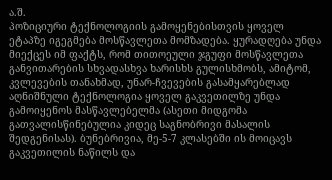ა.შ.
პოზიციური ტექნოლოგიის გამოყენებისთვის ყოველ ეტაპზე იგეგმება მოსწავლეთა მომზადება. ყურადღება უნდა მიექცეს იმ ფაქტს, რომ თითოეული ჯგუფი მოსწავლეთა განვითარების სხვადასხვა ხარისხს გულისხმობს, ამიტომ, კვლევების თანახმად, უნარ-ჩვევების გასამყარებლად აღნიშნული ტექნოლოგია ყოველ გაკვეთილზე უნდა გამოიყენოს მასწავლებელმა (ასეთი მიდგომა გათვალისწინებულია კიდეც საგნობრივი მასალის შედგენისას). ბუნებრივია, მე-5-7 კლასებში ის მოიცავს გაკვეთილის ნაწილს და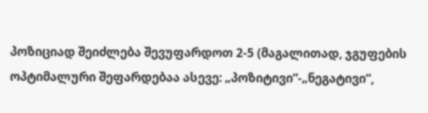პოზიციად შეიძლება შევუფარდოთ 2-5 (მაგალითად, ჯგუფების ოპტიმალური შეფარდებაა ასევე: „პოზიტივი”-„ნეგატივი”,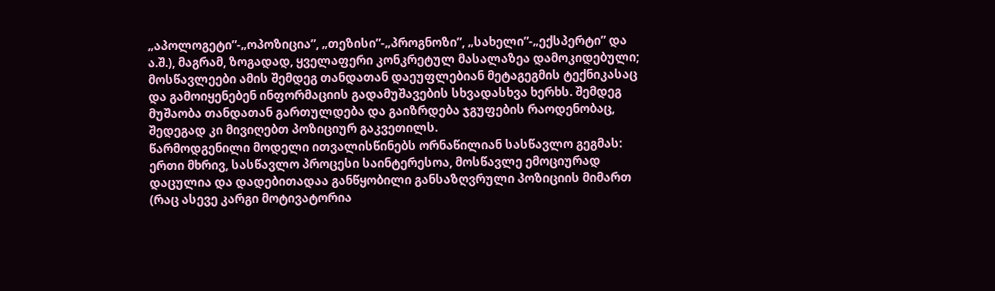„აპოლოგეტი”-„ოპოზიცია”, „თეზისი”-„პროგნოზი”, „სახელი”-„ექსპერტი” და ა.შ.), მაგრამ, ზოგადად, ყველაფერი კონკრეტულ მასალაზეა დამოკიდებული; მოსწავლეები ამის შემდეგ თანდათან დაეუფლებიან მეტაგეგმის ტექნიკასაც და გამოიყენებენ ინფორმაციის გადამუშავების სხვადასხვა ხერხს. შემდეგ მუშაობა თანდათან გართულდება და გაიზრდება ჯგუფების რაოდენობაც, შედეგად კი მივიღებთ პოზიციურ გაკვეთილს.
წარმოდგენილი მოდელი ითვალისწინებს ორნაწილიან სასწავლო გეგმას: ერთი მხრივ, სასწავლო პროცესი საინტერესოა, მოსწავლე ემოციურად დაცულია და დადებითადაა განწყობილი განსაზღვრული პოზიციის მიმართ (რაც ასევე კარგი მოტივატორია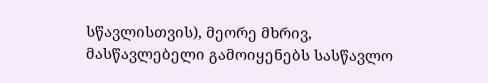სწავლისთვის), მეორე მხრივ, მასწავლებელი გამოიყენებს სასწავლო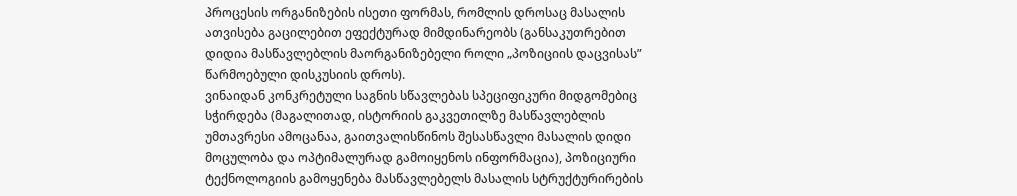პროცესის ორგანიზების ისეთი ფორმას, რომლის დროსაც მასალის ათვისება გაცილებით ეფექტურად მიმდინარეობს (განსაკუთრებით დიდია მასწავლებლის მაორგანიზებელი როლი „პოზიციის დაცვისას” წარმოებული დისკუსიის დროს).
ვინაიდან კონკრეტული საგნის სწავლებას სპეციფიკური მიდგომებიც სჭირდება (მაგალითად, ისტორიის გაკვეთილზე მასწავლებლის უმთავრესი ამოცანაა, გაითვალისწინოს შესასწავლი მასალის დიდი მოცულობა და ოპტიმალურად გამოიყენოს ინფორმაცია), პოზიციური ტექნოლოგიის გამოყენება მასწავლებელს მასალის სტრუქტურირების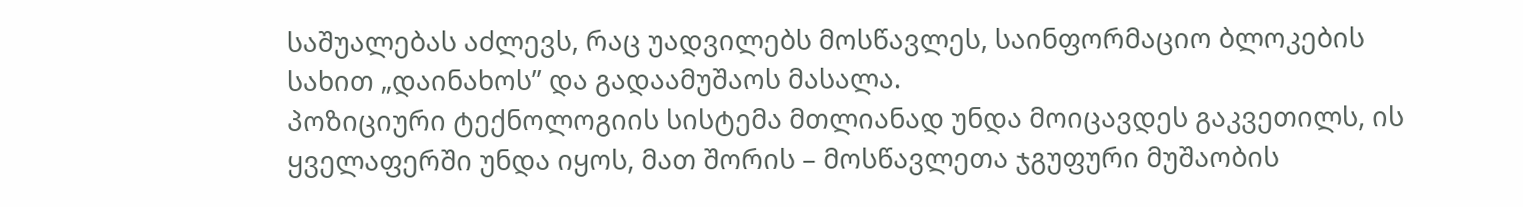საშუალებას აძლევს, რაც უადვილებს მოსწავლეს, საინფორმაციო ბლოკების სახით „დაინახოს” და გადაამუშაოს მასალა.
პოზიციური ტექნოლოგიის სისტემა მთლიანად უნდა მოიცავდეს გაკვეთილს, ის ყველაფერში უნდა იყოს, მათ შორის – მოსწავლეთა ჯგუფური მუშაობის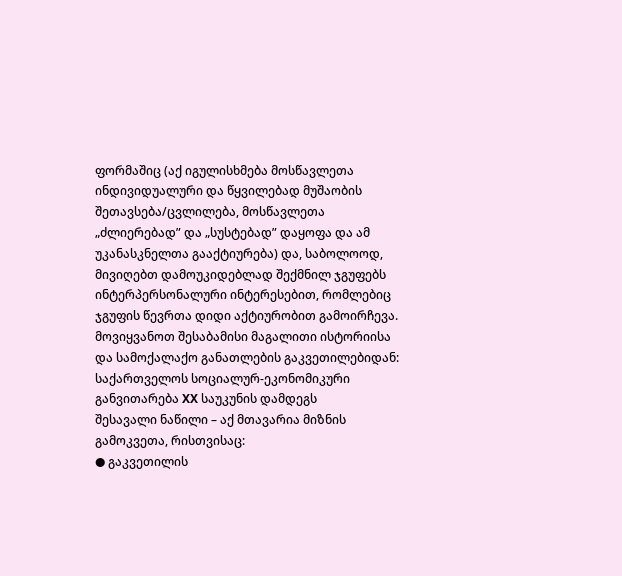ფორმაშიც (აქ იგულისხმება მოსწავლეთა ინდივიდუალური და წყვილებად მუშაობის შეთავსება/ცვლილება, მოსწავლეთა „ძლიერებად” და „სუსტებად” დაყოფა და ამ უკანასკნელთა გააქტიურება) და, საბოლოოდ, მივიღებთ დამოუკიდებლად შექმნილ ჯგუფებს ინტერპერსონალური ინტერესებით, რომლებიც ჯგუფის წევრთა დიდი აქტიურობით გამოირჩევა.
მოვიყვანოთ შესაბამისი მაგალითი ისტორიისა და სამოქალაქო განათლების გაკვეთილებიდან:
საქართველოს სოციალურ-ეკონომიკური განვითარება XX საუკუნის დამდეგს
შესავალი ნაწილი – აქ მთავარია მიზნის გამოკვეთა, რისთვისაც:
● გაკვეთილის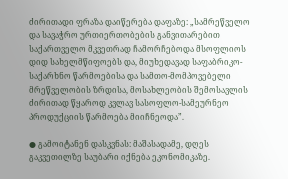ძირითადი ფრაზა დაიწერება დაფაზე: „სამრეწველო და სავაჭრო ურთიერთობების განვითარებით საქართველო მკვეთრად ჩამორჩებოდა მსოფლიოს დიდ სახელმწიფოებს და, მიუხედავად საფაბრიკო-საქარხნო წარმოებისა და სამთო-მომპოვებელი მრეწველობის ზრდისა, მოსახლეობის შემოსავლის ძირითად წყაროდ კვლავ სასოფლო-სამეურნეო პროდუქციის წარმოება მიიჩნეოდა”.

● გამოიტანენ დასკვნას: მაშასადამე, დღეს გაკვეთილზე საუბარი იქნება ეკონომიკაზე.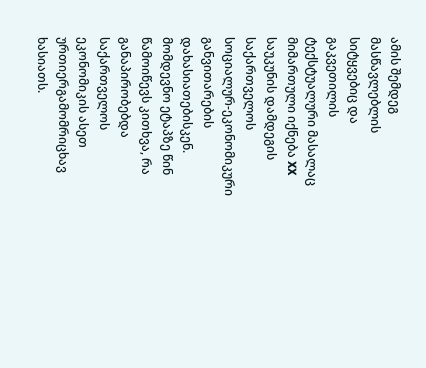ამის შემდეგ მასწავლებლის სიტყვებიც და გაკვეთილის ტექსტუალური მასალაც მიმართული იქნება XX საუკუნის დამდეგის საქართველოს სოციალურ-ეკონომიკური განვითარების დახასიათებისკენ.
მომდევნო ეტაპზე წინ წამოიწევს კითხვა, რა განაპირობებდა საქართველოს ეკონომიკის ასეთ ურთიერგამომრიცხავ ხასიათს.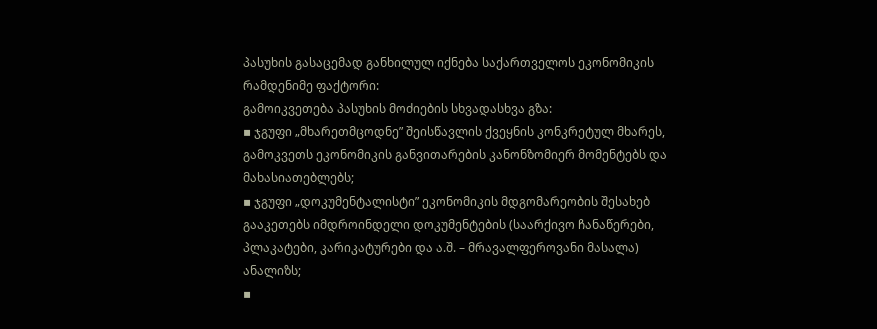პასუხის გასაცემად განხილულ იქნება საქართველოს ეკონომიკის რამდენიმე ფაქტორი:
გამოიკვეთება პასუხის მოძიების სხვადასხვა გზა:
▪ ჯგუფი „მხარეთმცოდნე” შეისწავლის ქვეყნის კონკრეტულ მხარეს, გამოკვეთს ეკონომიკის განვითარების კანონზომიერ მომენტებს და მახასიათებლებს;
▪ ჯგუფი „დოკუმენტალისტი” ეკონომიკის მდგომარეობის შესახებ გააკეთებს იმდროინდელი დოკუმენტების (საარქივო ჩანაწერები, პლაკატები, კარიკატურები და ა.შ. – მრავალფეროვანი მასალა) ანალიზს;
▪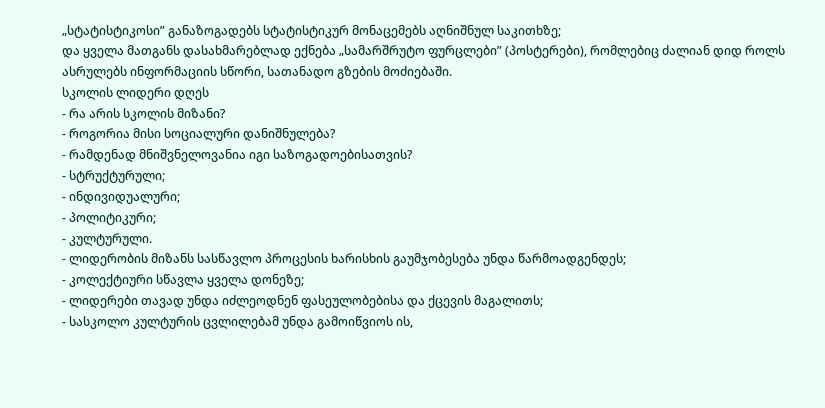„სტატისტიკოსი” განაზოგადებს სტატისტიკურ მონაცემებს აღნიშნულ საკითხზე;
და ყველა მათგანს დასახმარებლად ექნება „სამარშრუტო ფურცლები” (პოსტერები), რომლებიც ძალიან დიდ როლს ასრულებს ინფორმაციის სწორი, სათანადო გზების მოძიებაში.
სკოლის ლიდერი დღეს
- რა არის სკოლის მიზანი?
- როგორია მისი სოციალური დანიშნულება?
- რამდენად მნიშვნელოვანია იგი საზოგადოებისათვის?
- სტრუქტურული;
- ინდივიდუალური;
- პოლიტიკური;
- კულტურული.
- ლიდერობის მიზანს სასწავლო პროცესის ხარისხის გაუმჯობესება უნდა წარმოადგენდეს;
- კოლექტიური სწავლა ყველა დონეზე;
- ლიდერები თავად უნდა იძლეოდნენ ფასეულობებისა და ქცევის მაგალითს;
- სასკოლო კულტურის ცვლილებამ უნდა გამოიწვიოს ის,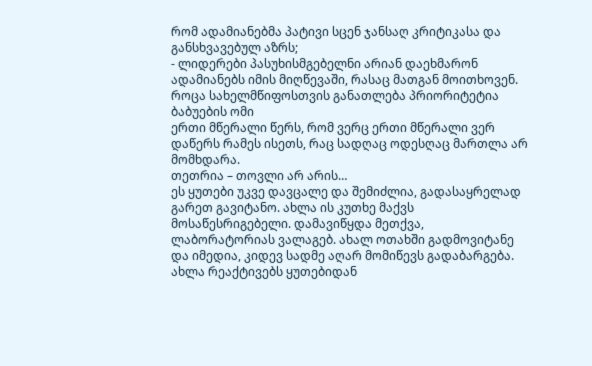რომ ადამიანებმა პატივი სცენ ჯანსაღ კრიტიკასა და განსხვავებულ აზრს;
- ლიდერები პასუხისმგებელნი არიან დაეხმარონ ადამიანებს იმის მიღწევაში, რასაც მათგან მოითხოვენ.
როცა სახელმწიფოსთვის განათლება პრიორიტეტია
ბაბუების ომი
ერთი მწერალი წერს, რომ ვერც ერთი მწერალი ვერ დაწერს რამეს ისეთს, რაც სადღაც ოდესღაც მართლა არ მომხდარა.
თეთრია – თოვლი არ არის…
ეს ყუთები უკვე დავცალე და შემიძლია, გადასაყრელად გარეთ გავიტანო. ახლა ის კუთხე მაქვს მოსაწესრიგებელი. დამავიწყდა მეთქვა, ლაბორატორიას ვალაგებ. ახალ ოთახში გადმოვიტანე და იმედია, კიდევ სადმე აღარ მომიწევს გადაბარგება. ახლა რეაქტივებს ყუთებიდან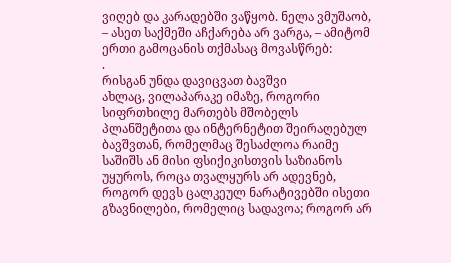ვიღებ და კარადებში ვაწყობ. ნელა ვმუშაობ, – ასეთ საქმეში აჩქარება არ ვარგა, – ამიტომ ერთი გამოცანის თქმასაც მოვასწრებ:
.
რისგან უნდა დავიცვათ ბავშვი
ახლაც, ვილაპარაკე იმაზე, როგორი სიფრთხილე მართებს მშობელს პლანშეტითა და ინტერნეტით შეირაღებულ ბავშვთან, რომელმაც შესაძლოა რაიმე საშიშს ან მისი ფსიქიკისთვის საზიანოს უყუროს, როცა თვალყურს არ ადევნებ, როგორ დევს ცალკეულ ნარატივებში ისეთი გზავნილები, რომელიც სადავოა; როგორ არ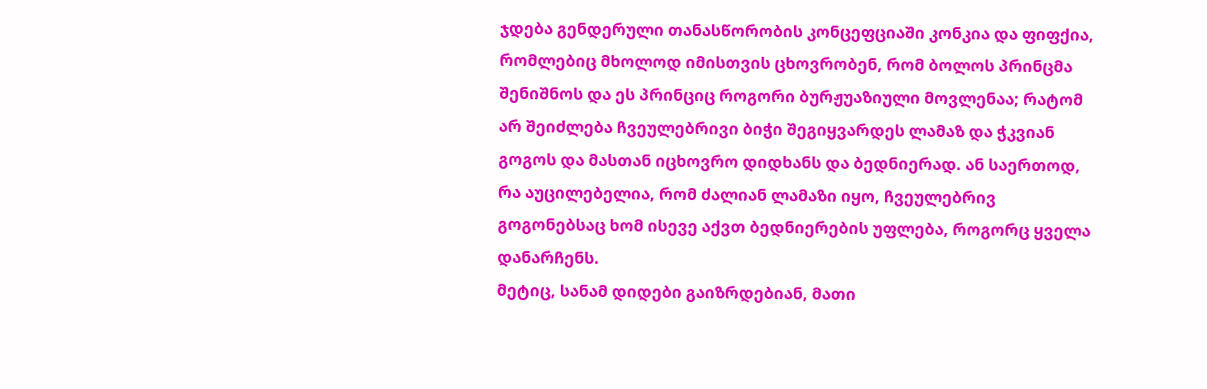ჯდება გენდერული თანასწორობის კონცეფციაში კონკია და ფიფქია, რომლებიც მხოლოდ იმისთვის ცხოვრობენ, რომ ბოლოს პრინცმა შენიშნოს და ეს პრინციც როგორი ბურჟუაზიული მოვლენაა; რატომ არ შეიძლება ჩვეულებრივი ბიჭი შეგიყვარდეს ლამაზ და ჭკვიან გოგოს და მასთან იცხოვრო დიდხანს და ბედნიერად. ან საერთოდ, რა აუცილებელია, რომ ძალიან ლამაზი იყო, ჩვეულებრივ გოგონებსაც ხომ ისევე აქვთ ბედნიერების უფლება, როგორც ყველა დანარჩენს.
მეტიც, სანამ დიდები გაიზრდებიან, მათი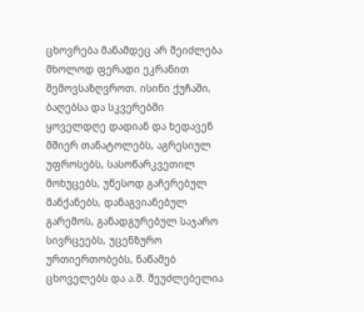ცხოვრება მანამდეც არ შეიძლება მხოლოდ ფერადი ეკრანით შემოვსაზღვროთ. ისინი ქუჩაში, ბაღებსა და სკვერებში ყოველდღე დადიან და ხედავენ მშიერ თანატოლებს, აგრესიულ უფროსებს, სასოწარკვეთილ მოხუცებს, უწესოდ გაჩერებულ მანქანებს, დანაგვიანებულ გარემოს, განადგურებულ საჯარო სივრცეებს, უცენზურო ურთიერთობებს, ნაწამებ ცხოველებს და ა.შ. შეუძლებელია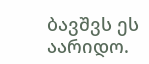ბავშვს ეს აარიდო.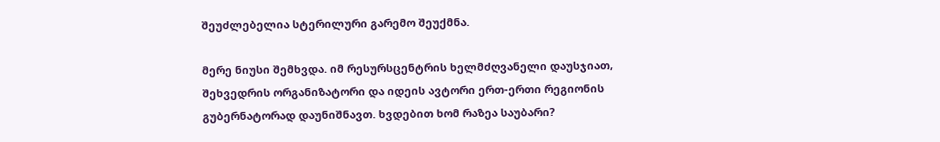შეუძლებელია სტერილური გარემო შეუქმნა.

მერე ნიუსი შემხვდა. იმ რესურსცენტრის ხელმძღვანელი დაუსჯიათ, შეხვედრის ორგანიზატორი და იდეის ავტორი ერთ-ერთი რეგიონის გუბერნატორად დაუნიშნავთ. ხვდებით ხომ რაზეა საუბარი?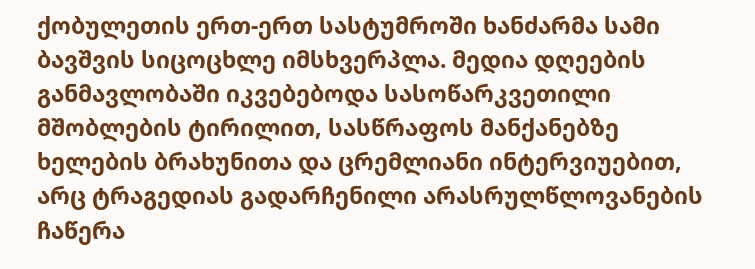ქობულეთის ერთ-ერთ სასტუმროში ხანძარმა სამი ბავშვის სიცოცხლე იმსხვერპლა. მედია დღეების განმავლობაში იკვებებოდა სასოწარკვეთილი მშობლების ტირილით, სასწრაფოს მანქანებზე ხელების ბრახუნითა და ცრემლიანი ინტერვიუებით, არც ტრაგედიას გადარჩენილი არასრულწლოვანების ჩაწერა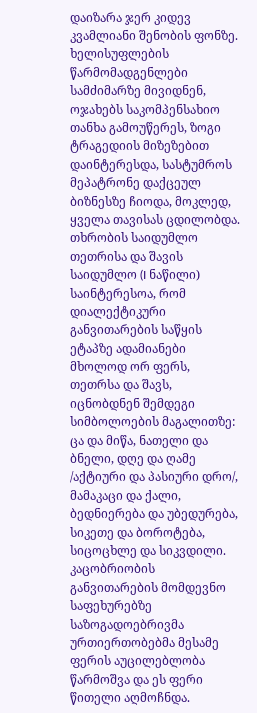დაიზარა ჯერ კიდევ კვამლიანი შენობის ფონზე. ხელისუფლების წარმომადგენლები სამძიმარზე მივიდნენ, ოჯახებს საკომპენსახიო თანხა გამოუწერეს, ზოგი ტრაგედიის მიზეზებით დაინტერესდა, სასტუმროს მეპატრონე დაქცეულ ბიზნესზე ჩიოდა, მოკლედ, ყველა თავისას ცდილობდა.
თხრობის საიდუმლო
თეთრისა და შავის საიდუმლო (I ნაწილი)
საინტერესოა, რომ დიალექტიკური განვითარების საწყის ეტაპზე ადამიანები მხოლოდ ორ ფერს, თეთრსა და შავს, იცნობდნენ შემდეგი სიმბოლოების მაგალითზე: ცა და მიწა, ნათელი და ბნელი, დღე და ღამე /აქტიური და პასიური დრო/, მამაკაცი და ქალი, ბედნიერება და უბედურება, სიკეთე და ბოროტება, სიცოცხლე და სიკვდილი. კაცობრიობის განვითარების მომდევნო საფეხურებზე საზოგადოებრივმა ურთიერთობებმა მესამე ფერის აუცილებლობა წარმოშვა და ეს ფერი წითელი აღმოჩნდა.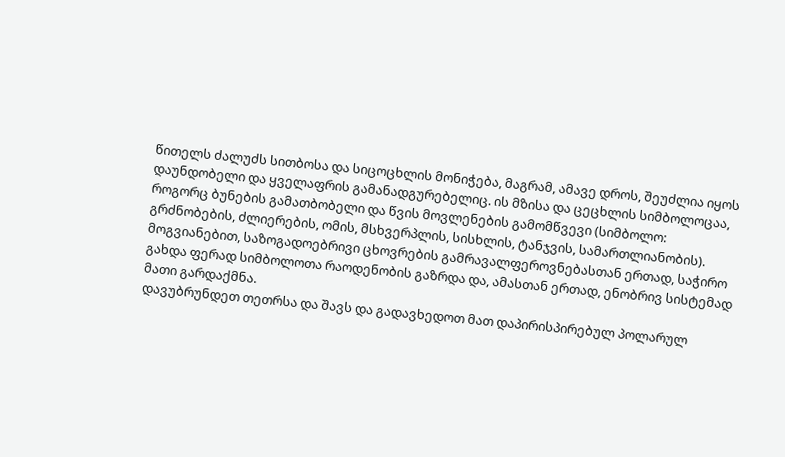წითელს ძალუძს სითბოსა და სიცოცხლის მონიჭება, მაგრამ, ამავე დროს, შეუძლია იყოს დაუნდობელი და ყველაფრის გამანადგურებელიც. ის მზისა და ცეცხლის სიმბოლოცაა, როგორც ბუნების გამათბობელი და წვის მოვლენების გამომწვევი (სიმბოლო: გრძნობების, ძლიერების, ომის, მსხვერპლის, სისხლის, ტანჯვის, სამართლიანობის).
მოგვიანებით, საზოგადოებრივი ცხოვრების გამრავალფეროვნებასთან ერთად, საჭირო გახდა ფერად სიმბოლოთა რაოდენობის გაზრდა და, ამასთან ერთად, ენობრივ სისტემად მათი გარდაქმნა.
დავუბრუნდეთ თეთრსა და შავს და გადავხედოთ მათ დაპირისპირებულ პოლარულ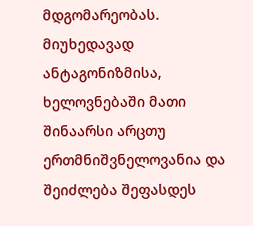მდგომარეობას. მიუხედავად ანტაგონიზმისა, ხელოვნებაში მათი შინაარსი არცთუ ერთმნიშვნელოვანია და შეიძლება შეფასდეს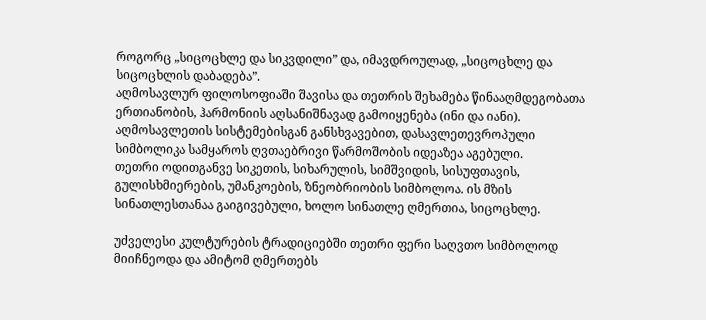როგორც „სიცოცხლე და სიკვდილი” და, იმავდროულად, „სიცოცხლე და სიცოცხლის დაბადება”.
აღმოსავლურ ფილოსოფიაში შავისა და თეთრის შეხამება წინააღმდეგობათა ერთიანობის, ჰარმონიის აღსანიშნავად გამოიყენება (ინი და იანი). აღმოსავლეთის სისტემებისგან განსხვავებით, დასავლეთევროპული სიმბოლიკა სამყაროს ღვთაებრივი წარმოშობის იდეაზეა აგებული.
თეთრი ოდითგანვე სიკეთის, სიხარულის, სიმშვიდის, სისუფთავის, გულისხმიერების, უმანკოების, ზნეობრიობის სიმბოლოა. ის მზის სინათლესთანაა გაიგივებული, ხოლო სინათლე ღმერთია, სიცოცხლე.

უძველესი კულტურების ტრადიციებში თეთრი ფერი საღვთო სიმბოლოდ მიიჩნეოდა და ამიტომ ღმერთებს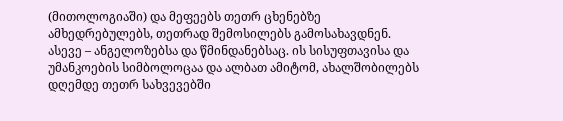(მითოლოგიაში) და მეფეებს თეთრ ცხენებზე ამხედრებულებს, თეთრად შემოსილებს გამოსახავდნენ. ასევე – ანგელოზებსა და წმინდანებსაც. ის სისუფთავისა და უმანკოების სიმბოლოცაა და ალბათ ამიტომ, ახალშობილებს დღემდე თეთრ სახვევებში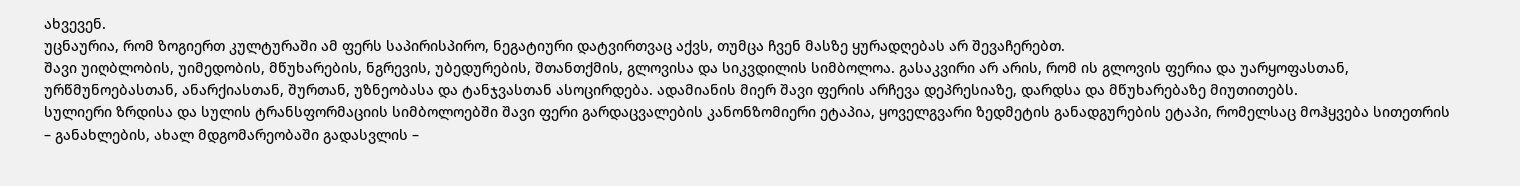ახვევენ.
უცნაურია, რომ ზოგიერთ კულტურაში ამ ფერს საპირისპირო, ნეგატიური დატვირთვაც აქვს, თუმცა ჩვენ მასზე ყურადღებას არ შევაჩერებთ.
შავი უიღბლობის, უიმედობის, მწუხარების, ნგრევის, უბედურების, შთანთქმის, გლოვისა და სიკვდილის სიმბოლოა. გასაკვირი არ არის, რომ ის გლოვის ფერია და უარყოფასთან, ურწმუნოებასთან, ანარქიასთან, შურთან, უზნეობასა და ტანჯვასთან ასოცირდება. ადამიანის მიერ შავი ფერის არჩევა დეპრესიაზე, დარდსა და მწუხარებაზე მიუთითებს.
სულიერი ზრდისა და სულის ტრანსფორმაციის სიმბოლოებში შავი ფერი გარდაცვალების კანონზომიერი ეტაპია, ყოველგვარი ზედმეტის განადგურების ეტაპი, რომელსაც მოჰყვება სითეთრის – განახლების, ახალ მდგომარეობაში გადასვლის –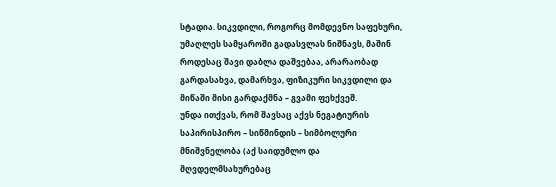სტადია. სიკვდილი, როგორც მომდევნო საფეხური, უმაღლეს სამყაროში გადასვლას ნიშნავს, მაშინ როდესაც შავი დაბლა დაშვებაა, არარაობად გარდასახვა, დამარხვა, ფიზიკური სიკვდილი და მიწაში მისი გარდაქმნა – გვამი ფეხქვეშ.
უნდა ითქვას, რომ შავსაც აქვს ნეგატიურის საპირისპირო – სიწმინდის – სიმბოლური მნიშვნელობა (აქ საიდუმლო და მღვდელმსახურებაც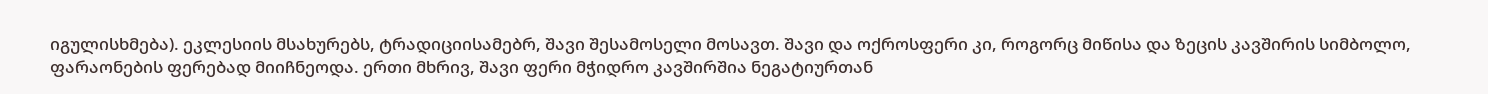იგულისხმება). ეკლესიის მსახურებს, ტრადიციისამებრ, შავი შესამოსელი მოსავთ. შავი და ოქროსფერი კი, როგორც მიწისა და ზეცის კავშირის სიმბოლო, ფარაონების ფერებად მიიჩნეოდა. ერთი მხრივ, შავი ფერი მჭიდრო კავშირშია ნეგატიურთან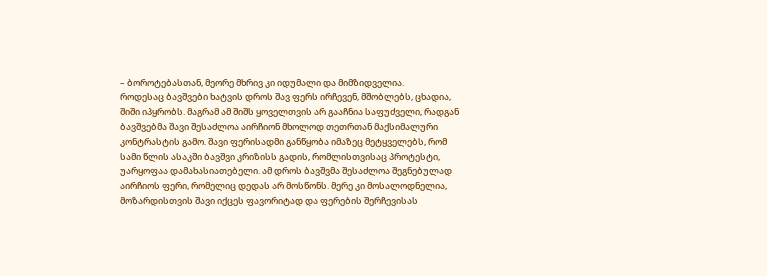– ბოროტებასთან, მეორე მხრივ კი იდუმალი და მიმზიდველია.
როდესაც ბავშვები ხატვის დროს შავ ფერს ირჩევენ, მშობლებს, ცხადია, შიში იპყრობს. მაგრამ ამ შიშს ყოველთვის არ გააჩნია საფუძველი, რადგან ბავშვებმა შავი შესაძლოა აირჩიონ მხოლოდ თეთრთან მაქსიმალური კონტრასტის გამო. შავი ფერისადმი განწყობა იმაზეც მეტყველებს, რომ სამი წლის ასაკში ბავშვი კრიზისს გადის, რომლისთვისაც პროტესტი, უარყოფაა დამახასიათებელი. ამ დროს ბავშვმა შესაძლოა შეგნებულად აირჩიოს ფერი, რომელიც დედას არ მოსწონს. მერე კი მოსალოდნელია, მოზარდისთვის შავი იქცეს ფავორიტად და ფერების შერჩევისას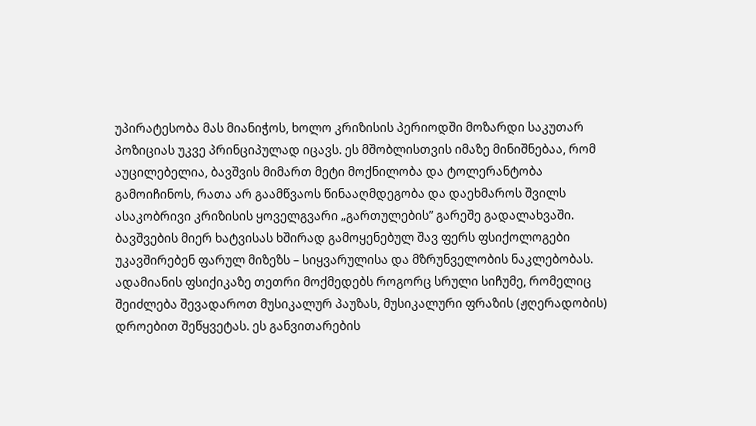უპირატესობა მას მიანიჭოს, ხოლო კრიზისის პერიოდში მოზარდი საკუთარ პოზიციას უკვე პრინციპულად იცავს. ეს მშობლისთვის იმაზე მინიშნებაა, რომ აუცილებელია, ბავშვის მიმართ მეტი მოქნილობა და ტოლერანტობა გამოიჩინოს, რათა არ გაამწვაოს წინააღმდეგობა და დაეხმაროს შვილს ასაკობრივი კრიზისის ყოველგვარი „გართულების” გარეშე გადალახვაში.
ბავშვების მიერ ხატვისას ხშირად გამოყენებულ შავ ფერს ფსიქოლოგები უკავშირებენ ფარულ მიზეზს – სიყვარულისა და მზრუნველობის ნაკლებობას.
ადამიანის ფსიქიკაზე თეთრი მოქმედებს როგორც სრული სიჩუმე, რომელიც შეიძლება შევადაროთ მუსიკალურ პაუზას, მუსიკალური ფრაზის (ჟღერადობის) დროებით შეწყვეტას. ეს განვითარების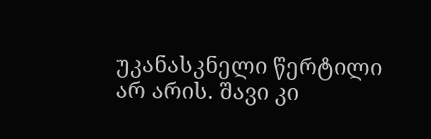უკანასკნელი წერტილი არ არის. შავი კი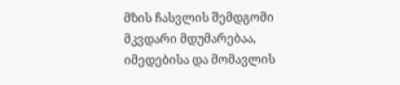მზის ჩასვლის შემდგომი მკვდარი მდუმარებაა, იმედებისა და მომავლის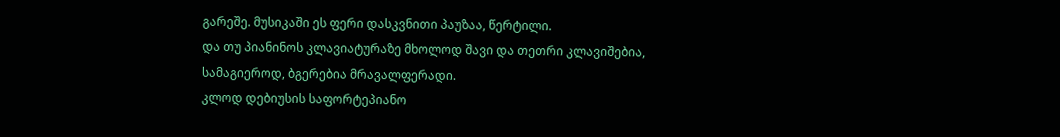გარეშე. მუსიკაში ეს ფერი დასკვნითი პაუზაა, წერტილი.
და თუ პიანინოს კლავიატურაზე მხოლოდ შავი და თეთრი კლავიშებია, სამაგიეროდ, ბგერებია მრავალფერადი.
კლოდ დებიუსის საფორტეპიანო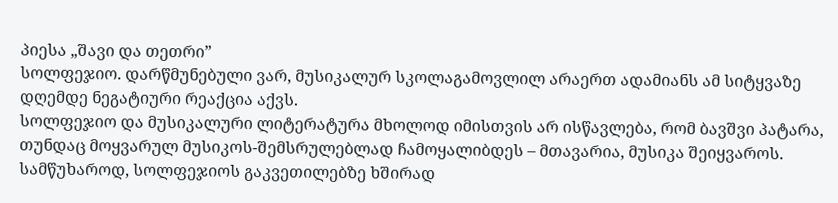პიესა „შავი და თეთრი”
სოლფეჯიო. დარწმუნებული ვარ, მუსიკალურ სკოლაგამოვლილ არაერთ ადამიანს ამ სიტყვაზე დღემდე ნეგატიური რეაქცია აქვს.
სოლფეჯიო და მუსიკალური ლიტერატურა მხოლოდ იმისთვის არ ისწავლება, რომ ბავშვი პატარა, თუნდაც მოყვარულ მუსიკოს-შემსრულებლად ჩამოყალიბდეს – მთავარია, მუსიკა შეიყვაროს. სამწუხაროდ, სოლფეჯიოს გაკვეთილებზე ხშირად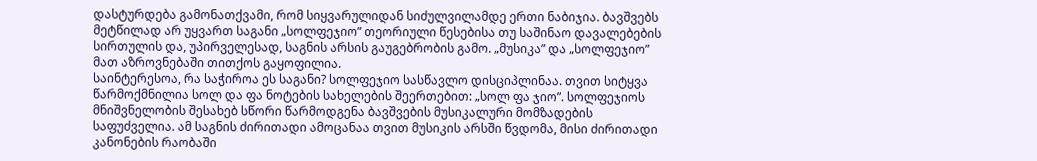დასტურდება გამონათქვამი, რომ სიყვარულიდან სიძულვილამდე ერთი ნაბიჯია. ბავშვებს მეტწილად არ უყვართ საგანი „სოლფეჯიო” თეორიული წესებისა თუ საშინაო დავალებების სირთულის და, უპირველესად, საგნის არსის გაუგებრობის გამო. „მუსიკა” და „სოლფეჯიო” მათ აზროვნებაში თითქოს გაყოფილია.
საინტერესოა, რა საჭიროა ეს საგანი? სოლფეჯიო სასწავლო დისციპლინაა. თვით სიტყვა წარმოქმნილია სოლ და ფა ნოტების სახელების შეერთებით: „სოლ ფა ჯიო”. სოლფეჯიოს მნიშვნელობის შესახებ სწორი წარმოდგენა ბავშვების მუსიკალური მომზადების საფუძველია. ამ საგნის ძირითადი ამოცანაა თვით მუსიკის არსში წვდომა, მისი ძირითადი კანონების რაობაში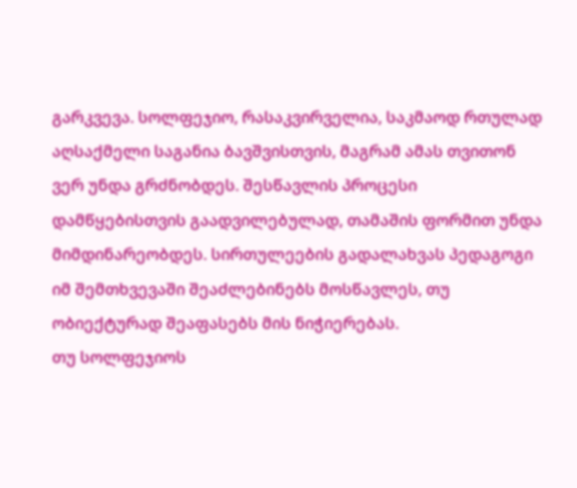გარკვევა. სოლფეჯიო, რასაკვირველია, საკმაოდ რთულად აღსაქმელი საგანია ბავშვისთვის, მაგრამ ამას თვითონ ვერ უნდა გრძნობდეს. შესწავლის პროცესი დამწყებისთვის გაადვილებულად, თამაშის ფორმით უნდა მიმდინარეობდეს. სირთულეების გადალახვას პედაგოგი იმ შემთხვევაში შეაძლებინებს მოსწავლეს, თუ ობიექტურად შეაფასებს მის ნიჭიერებას.
თუ სოლფეჯიოს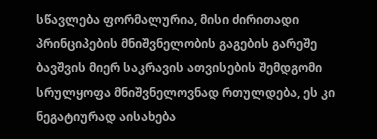სწავლება ფორმალურია, მისი ძირითადი პრინციპების მნიშვნელობის გაგების გარეშე ბავშვის მიერ საკრავის ათვისების შემდგომი სრულყოფა მნიშვნელოვნად რთულდება, ეს კი ნეგატიურად აისახება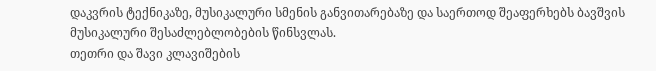დაკვრის ტექნიკაზე, მუსიკალური სმენის განვითარებაზე და საერთოდ შეაფერხებს ბავშვის მუსიკალური შესაძლებლობების წინსვლას.
თეთრი და შავი კლავიშების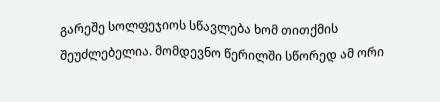გარეშე სოლფეჯიოს სწავლება ხომ თითქმის შეუძლებელია. მომდევნო წერილში სწორედ ამ ორი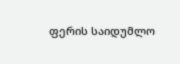ფერის საიდუმლო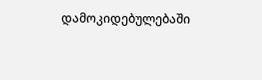დამოკიდებულებაში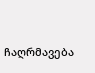ჩაღრმავება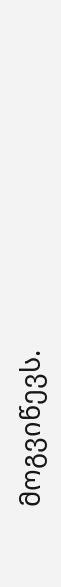მოგვიწევს.